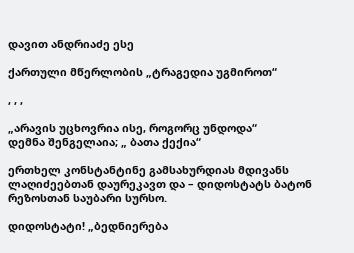დავით ანდრიაძე ესე

ქართული მწერლობის „ტრაგედია უგმიროთ“

, , ,

„არავის უცხოვრია ისე, როგორც უნდოდა“
დემნა შენგელაია; „ ბათა ქექია“

ერთხელ კონსტანტინე გამსახურდიას მდივანს ლაღიძეებთან დაურეკავთ და – დიდოსტატს ბატონ რეზოსთან საუბარი სურსო.

დიდოსტატი! „ბედნიერება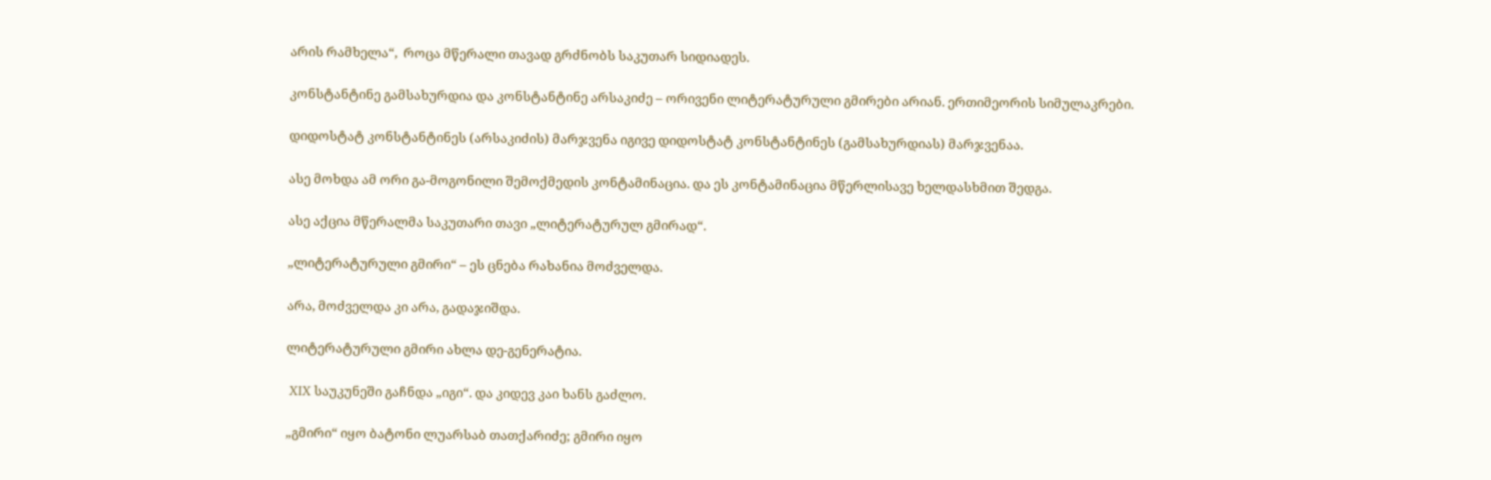არის რამხელა“,  როცა მწერალი თავად გრძნობს საკუთარ სიდიადეს.

კონსტანტინე გამსახურდია და კონსტანტინე არსაკიძე – ორივენი ლიტერატურული გმირები არიან. ერთიმეორის სიმულაკრები.

დიდოსტატ კონსტანტინეს (არსაკიძის) მარჯვენა იგივე დიდოსტატ კონსტანტინეს (გამსახურდიას) მარჯვენაა.

ასე მოხდა ამ ორი გა-მოგონილი შემოქმედის კონტამინაცია. და ეს კონტამინაცია მწერლისავე ხელდასხმით შედგა.

ასე აქცია მწერალმა საკუთარი თავი „ლიტერატურულ გმირად“.

„ლიტერატურული გმირი“ – ეს ცნება რახანია მოძველდა.

არა, მოძველდა კი არა, გადაჯიშდა.

ლიტერატურული გმირი ახლა დე-გენერატია.

 XIX საუკუნეში გაჩნდა „იგი“. და კიდევ კაი ხანს გაძლო.

„გმირი“ იყო ბატონი ლუარსაბ თათქარიძე; გმირი იყო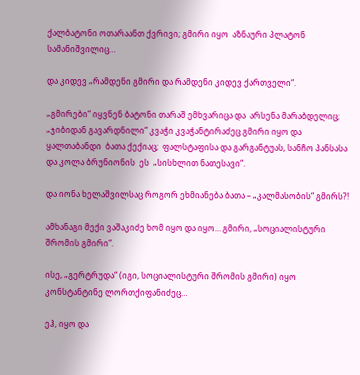ქალბატონი ოთარაანთ ქვრივი; გმირი იყო  აზნაური პლატონ სამანიშვილიც…

და კიდევ „რამდენი გმირი და რამდენი კიდევ ქართველი“.

„გმირები“ იყვნენ ბატონი თარაშ ემხვარიცა და  არსენა მარაბდელიც;  „ჯიბიდან გავარდნილი“ კვაჭი კვაჭანტირაძეც გმირი იყო და ყალთაბანდი  ბათა ქექიაც;  ფალსტაფისა და გარგანტუას, სანჩო პანსასა და კოლა ბრუნიონის  ეს  „სისხლით ნათესავი“.

და იონა ხელაშვილსაც როგორ ეხმიანება ბათა – „კალმასობის“ გმირს?!

ამხანაგი მექი ვაშაკიძე ხომ იყო და იყო… გმირი, „სოციალისტური შრომის გმირი“.

ისე, „გერტრუდა“ (იგი, სოციალისტური შრომის გმირი) იყო კონსტანტინე ლორთქიფანიძეც…

ეჰ, იყო და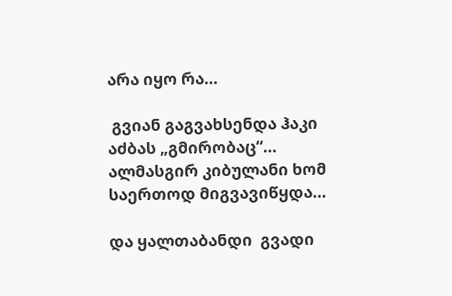არა იყო რა…

 გვიან გაგვახსენდა ჰაკი აძბას „გმირობაც“… ალმასგირ კიბულანი ხომ  საერთოდ მიგვავიწყდა…

და ყალთაბანდი  გვადი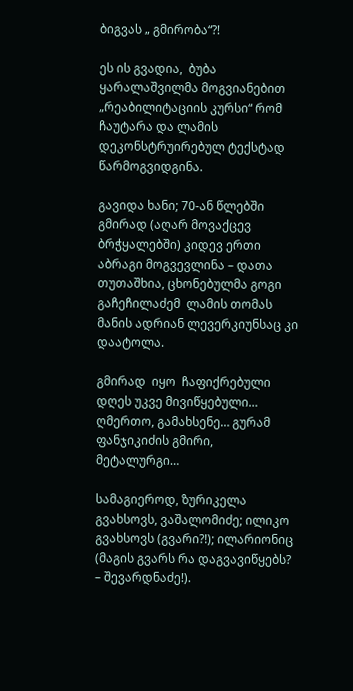ბიგვას „ გმირობა“?!

ეს ის გვადია,  ბუბა ყარალაშვილმა მოგვიანებით „რეაბილიტაციის კურსი“ რომ ჩაუტარა და ლამის დეკონსტრუირებულ ტექსტად წარმოგვიდგინა.

გავიდა ხანი; 70-ან წლებში გმირად (აღარ მოვაქცევ ბრჭყალებში) კიდევ ერთი აბრაგი მოგვევლინა – დათა თუთაშხია, ცხონებულმა გოგი გაჩეჩილაძემ  ლამის თომას მანის ადრიან ლევერკიუნსაც კი დაატოლა.

გმირად  იყო  ჩაფიქრებული დღეს უკვე მივიწყებული… ღმერთო, გამახსენე… გურამ ფანჯიკიძის გმირი, მეტალურგი…

სამაგიეროდ, ზურიკელა გვახსოვს, ვაშალომიძე; ილიკო გვახსოვს (გვარი?!); ილარიონიც (მაგის გვარს რა დაგვავიწყებს? – შევარდნაძე!).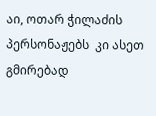აი, ოთარ ჭილაძის პერსონაჟებს  კი ასეთ  გმირებად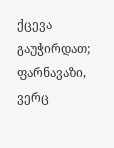ქცევა გაუჭირდათ; ფარნავაზი, ვერც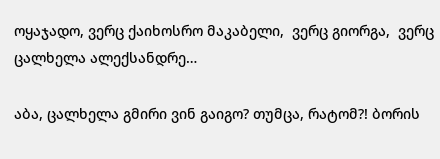ოყაჯადო, ვერც ქაიხოსრო მაკაბელი,  ვერც გიორგა,  ვერც ცალხელა ალექსანდრე…

აბა, ცალხელა გმირი ვინ გაიგო? თუმცა, რატომ?! ბორის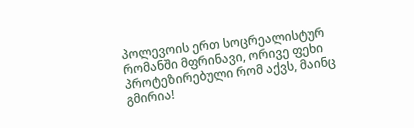პოლევოის ერთ სოცრეალისტურ რომანში მფრინავი, ორივე ფეხი პროტეზირებული რომ აქვს, მაინც გმირია!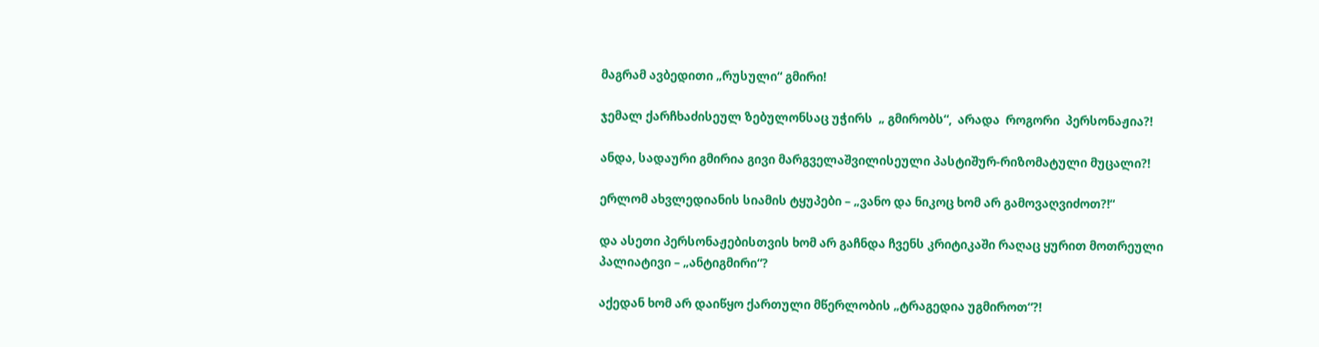მაგრამ ავბედითი „რუსული“ გმირი!

ჯემალ ქარჩხაძისეულ ზებულონსაც უჭირს  „ გმირობს“,  არადა  როგორი  პერსონაჟია?!

ანდა, სადაური გმირია გივი მარგველაშვილისეული პასტიშურ-რიზომატული მუცალი?!

ერლომ ახვლედიანის სიამის ტყუპები – „ვანო და ნიკოც ხომ არ გამოვაღვიძოთ?!“

და ასეთი პერსონაჟებისთვის ხომ არ გაჩნდა ჩვენს კრიტიკაში რაღაც ყურით მოთრეული პალიატივი – „ანტიგმირი“?

აქედან ხომ არ დაიწყო ქართული მწერლობის „ტრაგედია უგმიროთ“?!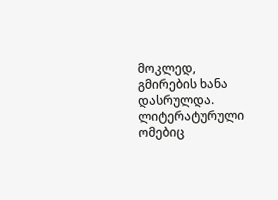მოკლედ, გმირების ხანა დასრულდა. ლიტერატურული ომებიც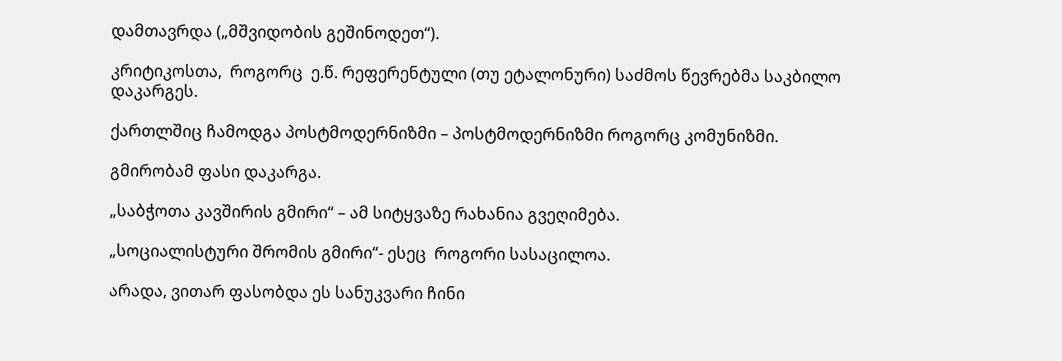დამთავრდა („მშვიდობის გეშინოდეთ“).

კრიტიკოსთა,  როგორც  ე.წ. რეფერენტული (თუ ეტალონური) საძმოს წევრებმა საკბილო დაკარგეს.

ქართლშიც ჩამოდგა პოსტმოდერნიზმი – პოსტმოდერნიზმი როგორც კომუნიზმი.

გმირობამ ფასი დაკარგა.

„საბჭოთა კავშირის გმირი“ – ამ სიტყვაზე რახანია გვეღიმება.

„სოციალისტური შრომის გმირი“- ესეც  როგორი სასაცილოა.

არადა, ვითარ ფასობდა ეს სანუკვარი ჩინი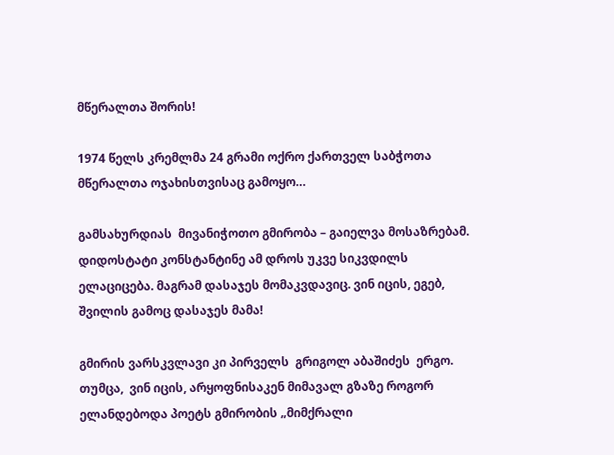მწერალთა შორის!

1974 წელს კრემლმა 24 გრამი ოქრო ქართველ საბჭოთა მწერალთა ოჯახისთვისაც გამოყო…

გამსახურდიას  მივანიჭოთო გმირობა – გაიელვა მოსაზრებამ. დიდოსტატი კონსტანტინე ამ დროს უკვე სიკვდილს ელაციცება. მაგრამ დასაჯეს მომაკვდავიც. ვინ იცის, ეგებ, შვილის გამოც დასაჯეს მამა!

გმირის ვარსკვლავი კი პირველს  გრიგოლ აბაშიძეს  ერგო. თუმცა,  ვინ იცის, არყოფნისაკენ მიმავალ გზაზე როგორ ელანდებოდა პოეტს გმირობის „მიმქრალი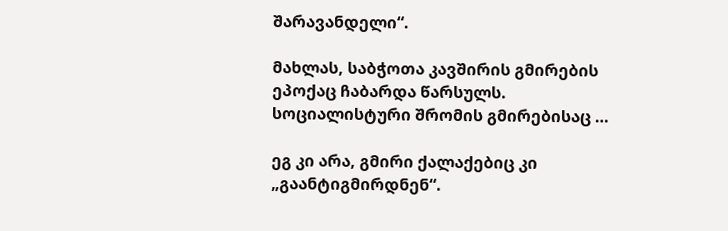შარავანდელი“.

მახლას, საბჭოთა კავშირის გმირების ეპოქაც ჩაბარდა წარსულს. სოციალისტური შრომის გმირებისაც …

ეგ კი არა, გმირი ქალაქებიც კი „გაანტიგმირდნენ“.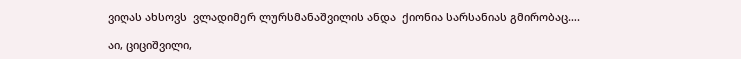ვიღას ახსოვს  ვლადიმერ ლურსმანაშვილის ანდა  ქიონია სარსანიას გმირობაც….

აი, ციციშვილი,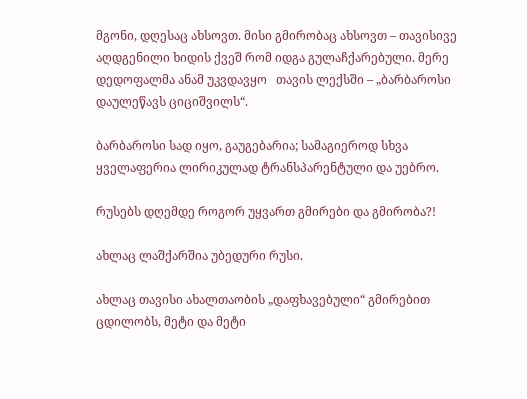მგონი, დღესაც ახსოვთ. მისი გმირობაც ახსოვთ – თავისივე აღდგენილი ხიდის ქვეშ რომ იდგა გულაჩქარებული. მერე დედოფალმა ანამ უკვდავყო   თავის ლექსში – „ბარბაროსი დაულეწავს ციციშვილს“.

ბარბაროსი სად იყო, გაუგებარია; სამაგიეროდ სხვა ყველაფერია ლირიკულად ტრანსპარენტული და უებრო.

რუსებს დღემდე როგორ უყვართ გმირები და გმირობა?!

ახლაც ლაშქარშია უბედური რუსი.

ახლაც თავისი ახალთაობის „დაფხავებული“ გმირებით ცდილობს, მეტი და მეტი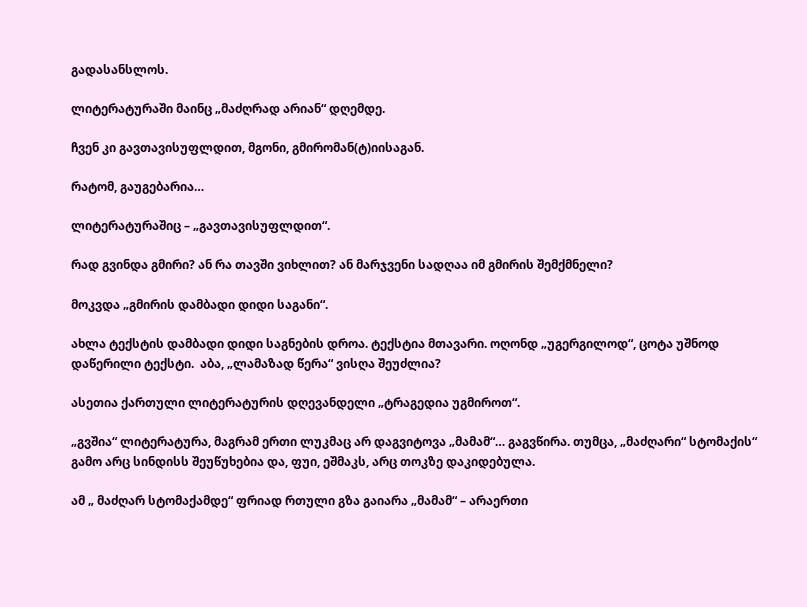გადასანსლოს.

ლიტერატურაში მაინც „მაძღრად არიან“ დღემდე.

ჩვენ კი გავთავისუფლდით, მგონი, გმირომან(ტ)იისაგან.

რატომ, გაუგებარია…

ლიტერატურაშიც – „გავთავისუფლდით“.

რად გვინდა გმირი? ან რა თავში ვიხლით? ან მარჯვენი სადღაა იმ გმირის შემქმნელი?

მოკვდა „გმირის დამბადი დიდი საგანი“.

ახლა ტექსტის დამბადი დიდი საგნების დროა. ტექსტია მთავარი. ოღონდ „უგერგილოდ“, ცოტა უშნოდ დაწერილი ტექსტი.  აბა, „ლამაზად წერა“ ვისღა შეუძლია?

ასეთია ქართული ლიტერატურის დღევანდელი „ტრაგედია უგმიროთ“.

„გვშია“ ლიტერატურა, მაგრამ ერთი ლუკმაც არ დაგვიტოვა „მამამ“… გაგვწირა. თუმცა, „მაძღარი“ სტომაქის“ გამო არც სინდისს შეუწუხებია და, ფუი, ეშმაკს, არც თოკზე დაკიდებულა.

ამ „ მაძღარ სტომაქამდე“ ფრიად რთული გზა გაიარა „მამამ“ – არაერთი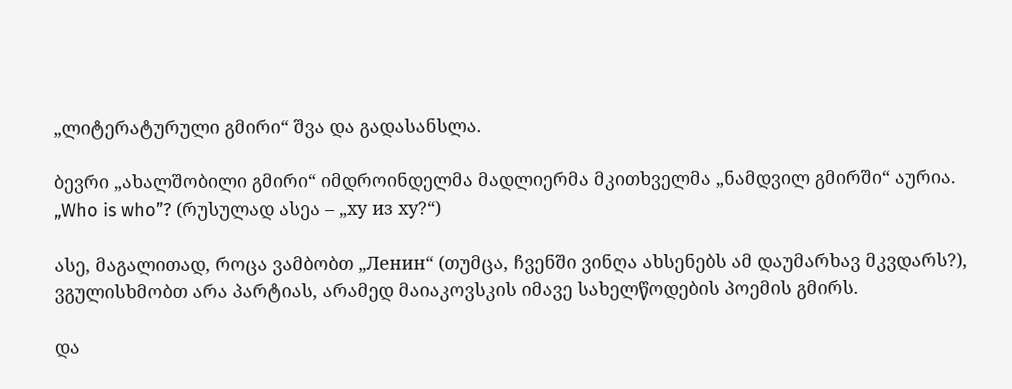„ლიტერატურული გმირი“ შვა და გადასანსლა.

ბევრი „ახალშობილი გმირი“ იმდროინდელმა მადლიერმა მკითხველმა „ნამდვილ გმირში“ აურია. „Who is who”? (რუსულად ასეა – „ху из ху?“)

ასე, მაგალითად, როცა ვამბობთ „Ленин“ (თუმცა, ჩვენში ვინღა ახსენებს ამ დაუმარხავ მკვდარს?), ვგულისხმობთ არა პარტიას, არამედ მაიაკოვსკის იმავე სახელწოდების პოემის გმირს.

და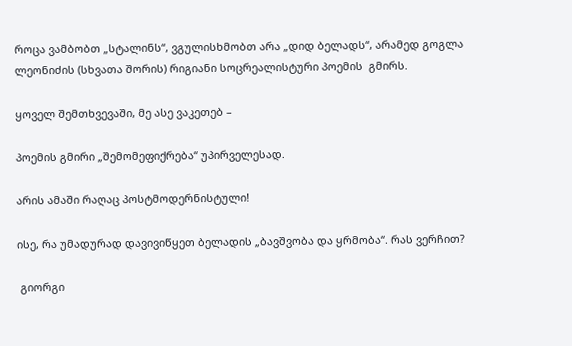როცა ვამბობთ „სტალინს“, ვგულისხმობთ არა „დიდ ბელადს“, არამედ გოგლა ლეონიძის (სხვათა შორის) რიგიანი სოცრეალისტური პოემის  გმირს.

ყოველ შემთხვევაში, მე ასე ვაკეთებ –

პოემის გმირი „შემომეფიქრება“ უპირველესად.

არის ამაში რაღაც პოსტმოდერნისტული!

ისე, რა უმადურად დავივიწყეთ ბელადის „ბავშვობა და ყრმობა“. რას ვერჩით?

 გიორგი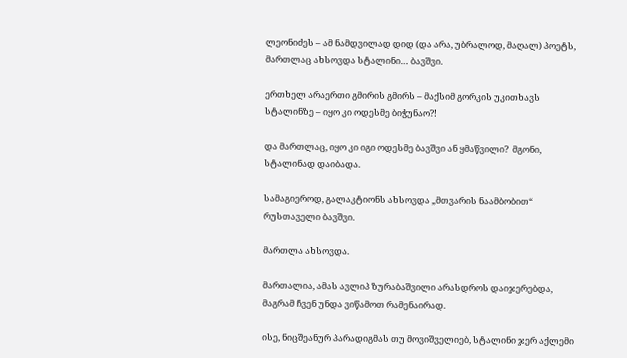ლეონიძეს – ამ ნამდვილად დიდ (და არა, უბრალოდ, მაღალ) პოეტს, მართლაც ახსოვდა სტალინი… ბავშვი.

ერთხელ არაერთი გმირის გმირს – მაქსიმ გორკის უკითხავს სტალინზე – იყო კი ოდესმე ბიჭუნაო?!

და მართლაც, იყო კი იგი ოდესმე ბავშვი ან ყმაწვილი?  მგონი, სტალინად დაიბადა.

სამაგიეროდ, გალაკტიონს ახსოვდა „მთვარის ნაამბობით“ რუსთაველი ბავშვი.

მართლა ახსოვდა.

მართალია, ამას ავლიპ ზურაბაშვილი არასდროს დაიჯერებდა, მაგრამ ჩვენ უნდა ვიწამოთ რამენაირად.

ისე, ნიცშეანურ პარადიგმას თუ მოვიშველიებ, სტალინი ჯერ აქლემი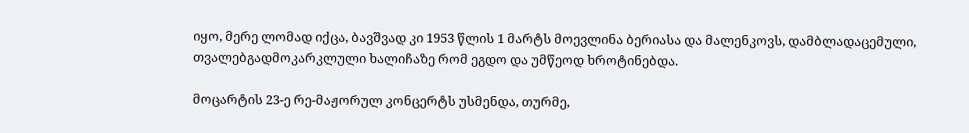იყო, მერე ლომად იქცა, ბავშვად კი 1953 წლის 1 მარტს მოევლინა ბერიასა და მალენკოვს, დამბლადაცემული,  თვალებგადმოკარკლული ხალიჩაზე რომ ეგდო და უმწეოდ ხროტინებდა.

მოცარტის 23-ე რე-მაჟორულ კონცერტს უსმენდა, თურმე,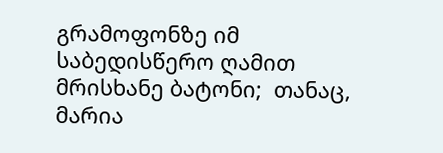გრამოფონზე იმ საბედისწერო ღამით მრისხანე ბატონი;  თანაც, მარია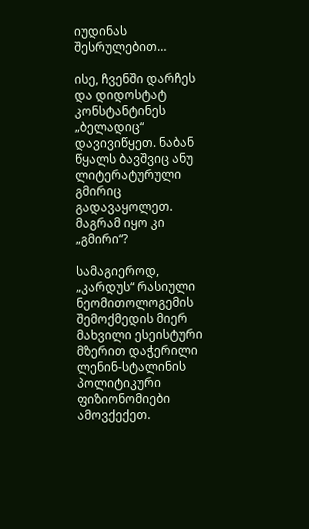იუდინას შესრულებით…

ისე, ჩვენში დარჩეს და დიდოსტატ კონსტანტინეს „ბელადიც“ დავივიწყეთ. ნაბან წყალს ბავშვიც ანუ ლიტერატურული გმირიც გადავაყოლეთ. მაგრამ იყო კი „გმირი“?

სამაგიეროდ, „კარდუს“ რასიული ნეომითოლოგემის შემოქმედის მიერ მახვილი ესეისტური მზერით დაჭერილი ლენინ-სტალინის პოლიტიკური ფიზიონომიები ამოვქექეთ.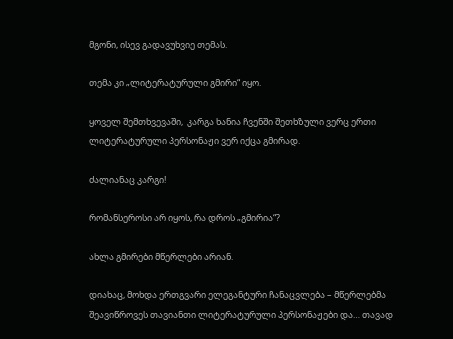მგონი, ისევ გადავუხვიე თემას.

თემა კი „ლიტერატურული გმირი“ იყო.

ყოველ შემთხვევაში,  კარგა ხანია ჩვენში შეთხზული ვერც ერთი ლიტერატურული პერსონაჟი ვერ იქცა გმირად.

ძალიანაც კარგი!

რომანსეროსი არ იყოს, რა დროს „გმირია“?

ახლა გმირები მწერლები არიან.

დიახაც, მოხდა ერთგვარი ელეგანტური ჩანაცვლება – მწერლებმა შეავიწროვეს თავიანთი ლიტერატურული პერსონაჟები და… თავად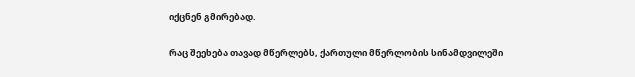იქცნენ გმირებად.

რაც შეეხება თავად მწერლებს, ქართული მწერლობის სინამდვილეში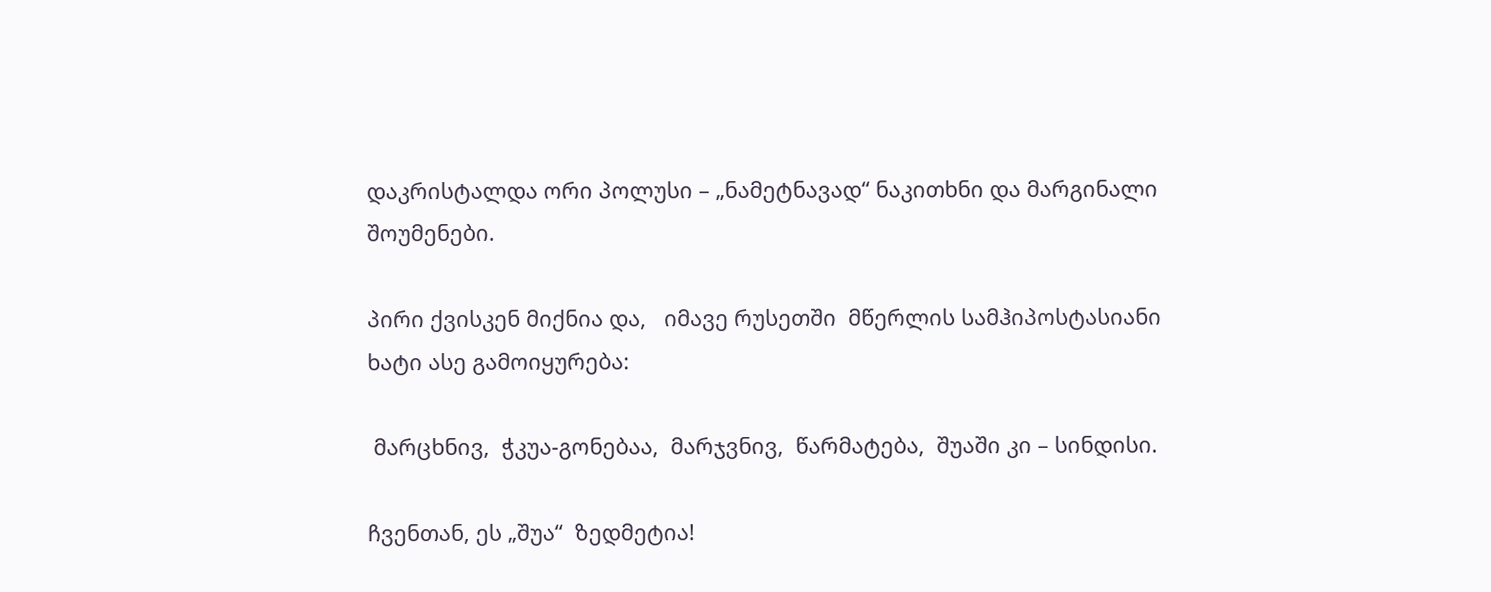დაკრისტალდა ორი პოლუსი – „ნამეტნავად“ ნაკითხნი და მარგინალი შოუმენები.

პირი ქვისკენ მიქნია და,   იმავე რუსეთში  მწერლის სამჰიპოსტასიანი ხატი ასე გამოიყურება:

 მარცხნივ,  ჭკუა-გონებაა,  მარჯვნივ,  წარმატება,  შუაში კი – სინდისი.

ჩვენთან, ეს „შუა“  ზედმეტია!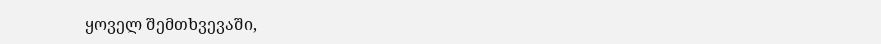ყოველ შემთხვევაში,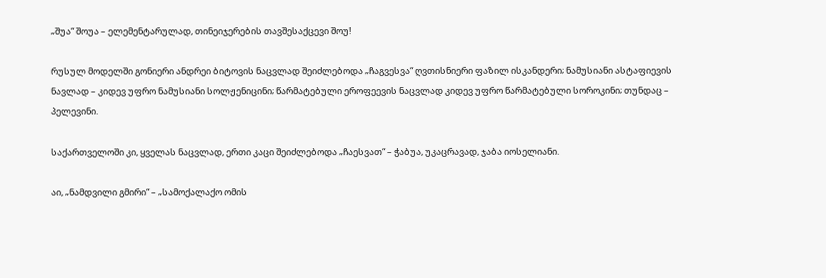„შუა“ შოუა – ელემენტარულად, თინეიჯერების თავშესაქცევი შოუ!

რუსულ მოდელში გონიერი ანდრეი ბიტოვის ნაცვლად შეიძლებოდა „ჩაგვესვა“ ღვთისნიერი ფაზილ ისკანდერი; ნამუსიანი ასტაფიევის ნავლად – კიდევ უფრო ნამუსიანი სოლჟენიცინი; წარმატებული ეროფეევის ნაცვლად კიდევ უფრო წარმატებული სოროკინი; თუნდაც – პელევინი.

საქართველოში კი, ყველას ნაცვლად, ერთი კაცი შეიძლებოდა „ჩაესვათ“ – ჭაბუა, უკაცრავად, ჯაბა იოსელიანი.

აი, „ნამდვილი გმირი“ – „სამოქალაქო ომის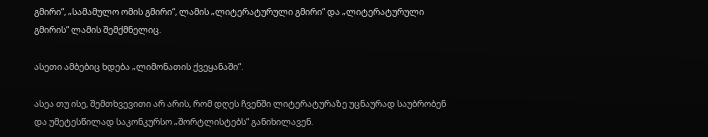გმირი“, „სამამულო ომის გმირი“, ლამის „ლიტერატურული გმირი“ და „ლიტერატურული გმირის“ ლამის შემქმნელიც.

ასეთი ამბებიც ხდება „ლიმონათის ქვეყანაში“.

ასეა თუ ისე, შემთხვევითი არ არის, რომ დღეს ჩვენში ლიტერატურაზე უცნაურად საუბრობენ და უმეტესწილად საკონკურსო „შორტლისტებს“ განიხილავენ.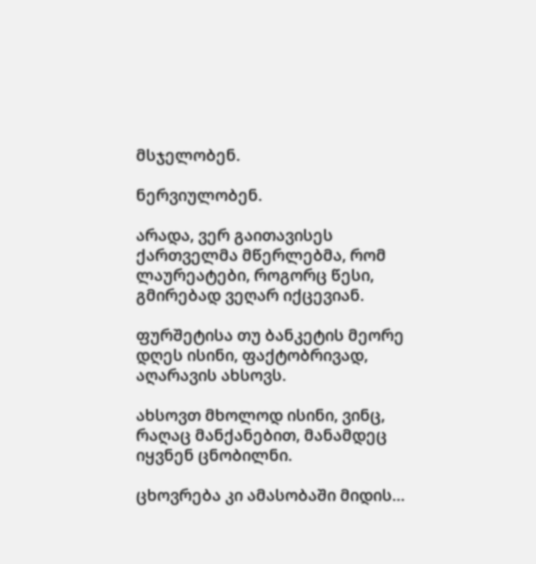მსჯელობენ.

ნერვიულობენ.

არადა, ვერ გაითავისეს ქართველმა მწერლებმა, რომ ლაურეატები, როგორც წესი, გმირებად ვეღარ იქცევიან.

ფურშეტისა თუ ბანკეტის მეორე დღეს ისინი, ფაქტობრივად, აღარავის ახსოვს.

ახსოვთ მხოლოდ ისინი, ვინც, რაღაც მანქანებით, მანამდეც იყვნენ ცნობილნი.

ცხოვრება კი ამასობაში მიდის…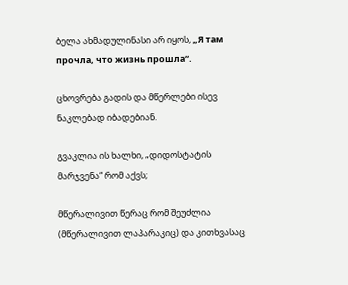ბელა ახმადულინასი არ იყოს, „Я там прочла, что жизнь прошла“.

ცხოვრება გადის და მწერლები ისევ ნაკლებად იბადებიან.

გვაკლია ის ხალხი, „დიდოსტატის მარჯვენა“ რომ აქვს;

მწერალივით წერაც რომ შეუძლია (მწერალივით ლაპარაკიც) და კითხვასაც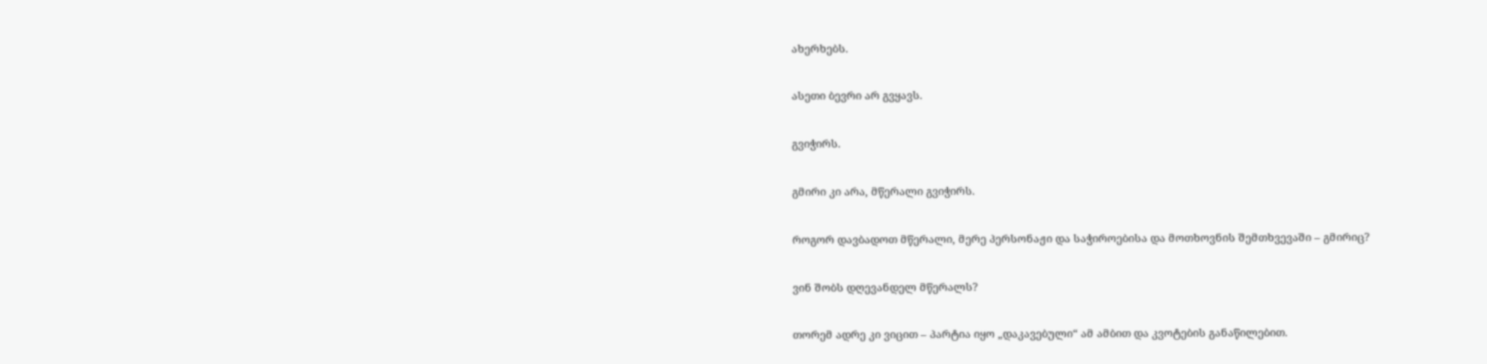ახერხებს.

ასეთი ბევრი არ გვყავს.

გვიჭირს.

გმირი კი არა, მწერალი გვიჭირს.

როგორ დავბადოთ მწერალი, მერე პერსონაჟი და საჭიროებისა და მოთხოვნის შემთხვევაში – გმირიც?

ვინ შობს დღევანდელ მწერალს?

თორემ ადრე კი ვიცით – პარტია იყო „დაკავებული“ ამ ამბით და კვოტების განაწილებით.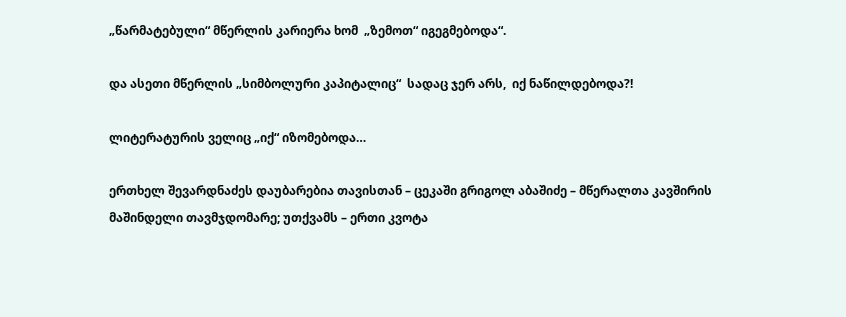„წარმატებული“ მწერლის კარიერა ხომ  „ზემოთ“ იგეგმებოდა“.

და ასეთი მწერლის „სიმბოლური კაპიტალიც“  სადაც ჯერ არს,  იქ ნაწილდებოდა?!

ლიტერატურის ველიც „იქ“ იზომებოდა…

ერთხელ შევარდნაძეს დაუბარებია თავისთან – ცეკაში გრიგოლ აბაშიძე – მწერალთა კავშირის მაშინდელი თავმჯდომარე; უთქვამს – ერთი კვოტა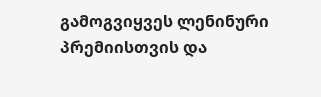გამოგვიყვეს ლენინური პრემიისთვის და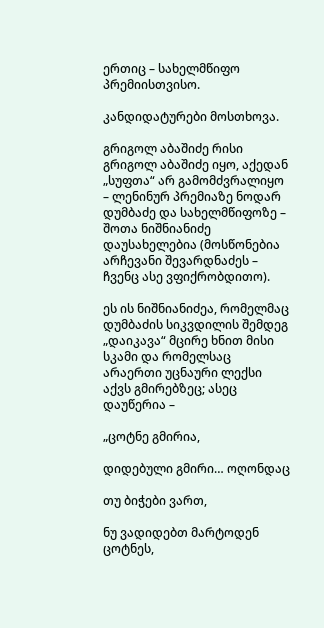ერთიც – სახელმწიფო პრემიისთვისო.

კანდიდატურები მოსთხოვა.

გრიგოლ აბაშიძე რისი გრიგოლ აბაშიძე იყო, აქედან „სუფთა“ არ გამომძვრალიყო – ლენინურ პრემიაზე ნოდარ დუმბაძე და სახელმწიფოზე – შოთა ნიშნიანიძე დაუსახელებია (მოსწონებია არჩევანი შევარდნაძეს – ჩვენც ასე ვფიქრობდითო).

ეს ის ნიშნიანიძეა, რომელმაც დუმბაძის სიკვდილის შემდეგ „დაიკავა“ მცირე ხნით მისი სკამი და რომელსაც არაერთი უცნაური ლექსი აქვს გმირებზეც; ასეც დაუწერია –

„ცოტნე გმირია,

დიდებული გმირი… ოღონდაც

თუ ბიჭები ვართ,

ნუ ვადიდებთ მარტოდენ ცოტნეს,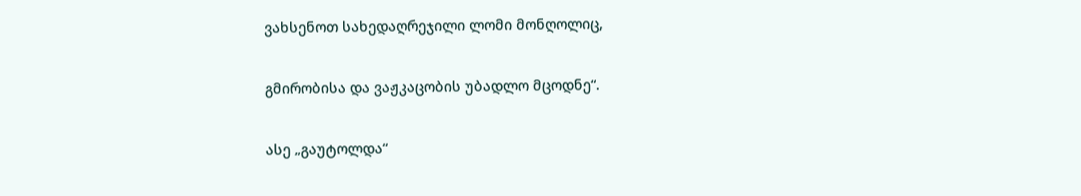ვახსენოთ სახედაღრეჯილი ლომი მონღოლიც,

გმირობისა და ვაჟკაცობის უბადლო მცოდნე“.

ასე „გაუტოლდა“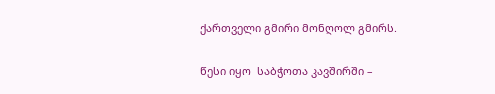ქართველი გმირი მონღოლ გმირს.

წესი იყო  საბჭოთა კავშირში –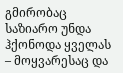გმირობაც საზიარო უნდა ჰქონოდა ყველას – მოყვარესაც და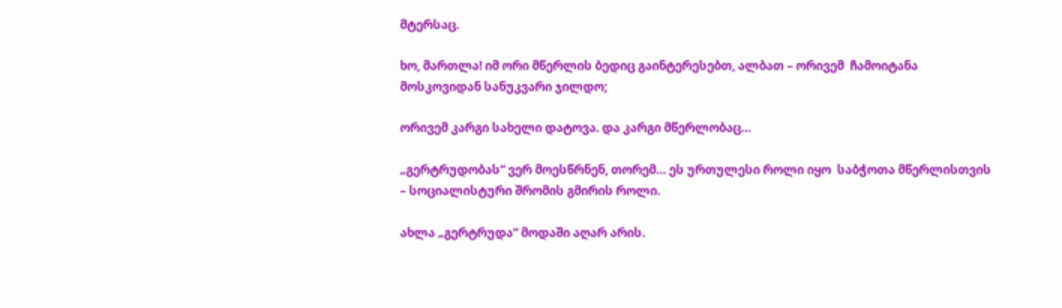მტერსაც.

ხო, მართლა! იმ ორი მწერლის ბედიც გაინტერესებთ, ალბათ – ორივემ  ჩამოიტანა მოსკოვიდან სანუკვარი ჯილდო;

ორივემ კარგი სახელი დატოვა. და კარგი მწერლობაც…

„გერტრუდობას“ ვერ მოესწრნენ, თორემ… ეს ურთულესი როლი იყო  საბჭოთა მწერლისთვის – სოციალისტური შრომის გმირის როლი.

ახლა „გერტრუდა“ მოდაში აღარ არის.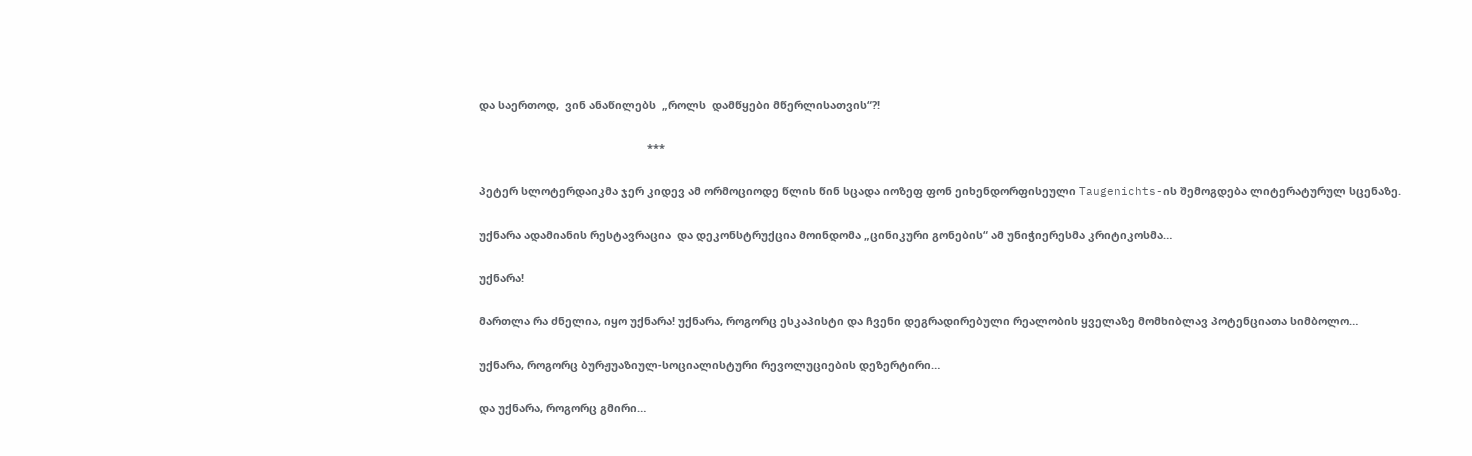და საერთოდ,  ვინ ანაწილებს  „როლს  დამწყები მწერლისათვის“?!

                                                        ***

პეტერ სლოტერდაიკმა ჯერ კიდევ ამ ორმოციოდე წლის წინ სცადა იოზეფ ფონ ეიხენდორფისეული Taugenichts-ის შემოგდება ლიტერატურულ სცენაზე.

უქნარა ადამიანის რესტავრაცია  და დეკონსტრუქცია მოინდომა „ცინიკური გონების“ ამ უნიჭიერესმა კრიტიკოსმა…

უქნარა!

მართლა რა ძნელია, იყო უქნარა! უქნარა, როგორც ესკაპისტი და ჩვენი დეგრადირებული რეალობის ყველაზე მომხიბლავ პოტენციათა სიმბოლო…

უქნარა, როგორც ბურჟუაზიულ-სოციალისტური რევოლუციების დეზერტირი…

და უქნარა, როგორც გმირი…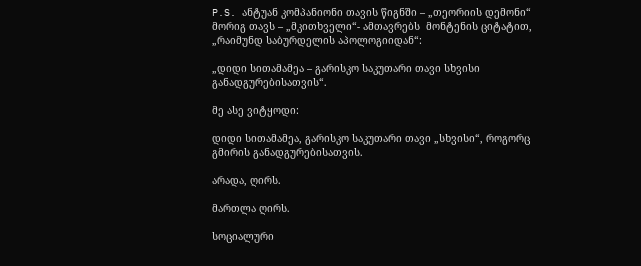P.S. ანტუან კომპანიონი თავის წიგნში – „თეორიის დემონი“ მორიგ თავს – „მკითხველი“- ამთავრებს  მონტენის ციტატით,  „რაიმუნდ საბურდელის აპოლოგიიდან“:

„დიდი სითამამეა – გარისკო საკუთარი თავი სხვისი განადგურებისათვის“.

მე ასე ვიტყოდი:

დიდი სითამამეა, გარისკო საკუთარი თავი „სხვისი“, როგორც გმირის განადგურებისათვის.

არადა, ღირს.

მართლა ღირს.

სოციალური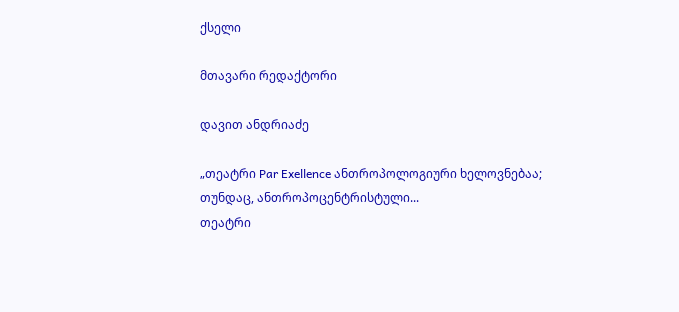ქსელი

მთავარი რედაქტორი

დავით ანდრიაძე

„თეატრი Par Exellence ანთროპოლოგიური ხელოვნებაა; თუნდაც, ანთროპოცენტრისტული...
თეატრი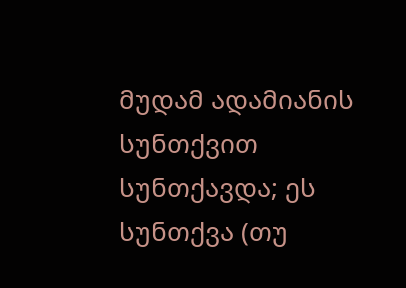მუდამ ადამიანის სუნთქვით სუნთქავდა; ეს სუნთქვა (თუ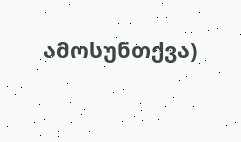ამოსუნთქვა)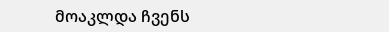მოაკლდა ჩვენს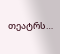თეატრს…